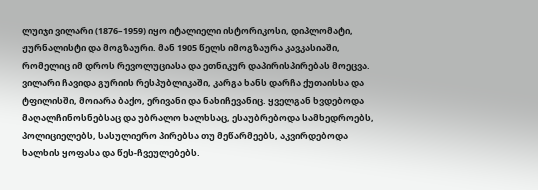ლუიჯი ვილარი (1876–1959) იყო იტალიელი ისტორიკოსი, დიპლომატი, ჟურნალისტი და მოგზაური. მან 1905 წელს იმოგზაურა კავკასიაში, რომელიც იმ დროს რევოლუციასა და ეთნიკურ დაპირისპირებას მოეცვა. ვილარი ჩავიდა გურიის რესპუბლიკაში, კარგა ხანს დარჩა ქუთაისსა და ტფილისში, მოიარა ბაქო, ერივანი და ნახიჩევანიც. ყველგან ხვდებოდა მაღალჩინოსნებსაც და უბრალო ხალხსაც, ესაუბრებოდა სამხედროებს, პოლიციელებს, სასულიერო პირებსა თუ მეწარმეებს, აკვირდებოდა ხალხის ყოფასა და წეს-ჩვეულებებს.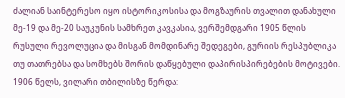ძალიან საინტერესო იყო ისტორიკოსისა და მოგზაურის თვალით დანახული მე-19 და მე-20 საუკუნის სამხრეთ კავკასია, ვერშემდგარი 1905 წლის რუსული რევოლუცია და მისგან მომდინარე შედეგები, გურიის რესპუბლიკა თუ თათრებსა და სომხებს შორის დაწყებული დაპირისპირებების მოტივები.
1906 წელს, ვილარი თბილისზე წერდა: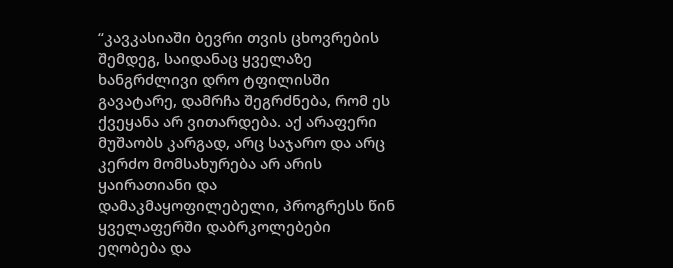“კავკასიაში ბევრი თვის ცხოვრების შემდეგ, საიდანაც ყველაზე ხანგრძლივი დრო ტფილისში გავატარე, დამრჩა შეგრძნება, რომ ეს ქვეყანა არ ვითარდება. აქ არაფერი მუშაობს კარგად, არც საჯარო და არც კერძო მომსახურება არ არის ყაირათიანი და დამაკმაყოფილებელი, პროგრესს წინ ყველაფერში დაბრკოლებები ეღობება და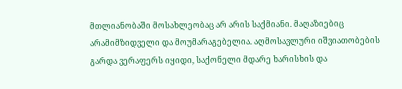მთლიანობაში მოსახლეობაც არ არის საქმიანი. მაღაზიებიც არამიმზიდველი და მოუმარაგებელია. აღმოსავლური იშვიათობების გარდა ვერაფერს იყიდი, საქონელი მდარე ხარისხის და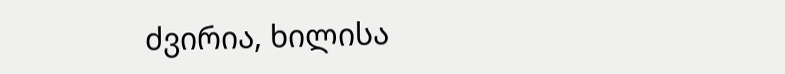ძვირია, ხილისა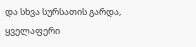და სხვა სურსათის გარდა, ყველაფერი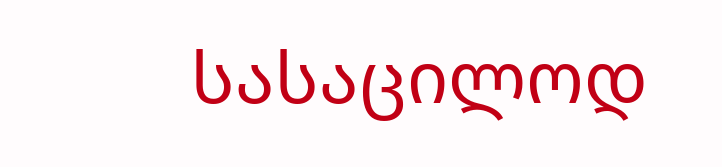სასაცილოდ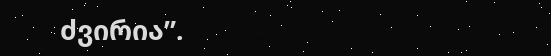ძვირია”.